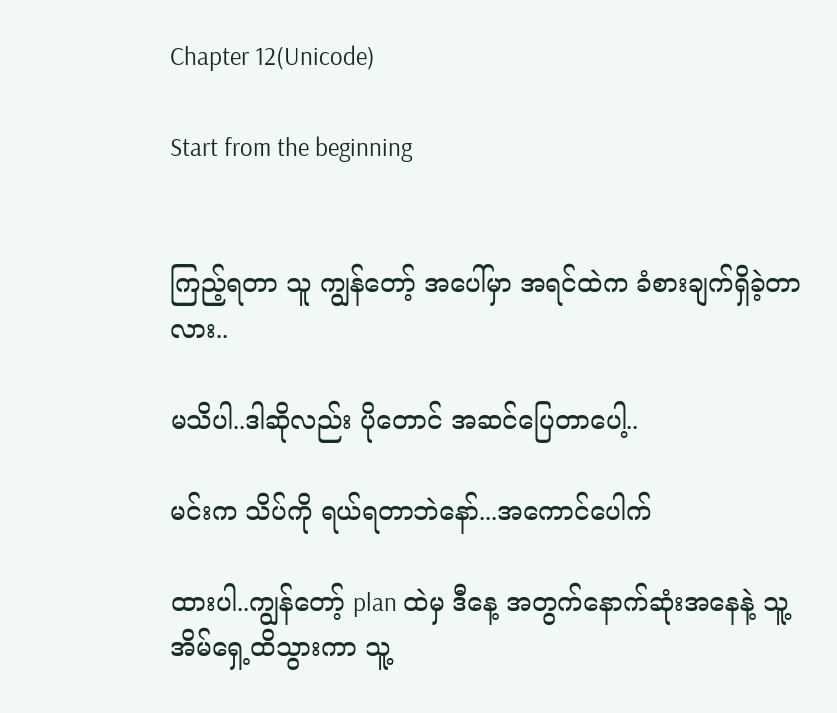Chapter 12(Unicode)

Start from the beginning


ကြည့်ရတာ သူ ကျွန်တော့် အပေါ်မှာ အရင်ထဲက ခံစားချက်ရှိခဲ့တာလား..

မသိပါ..ဒါဆိုလည်း ပိုတောင် အဆင်ပြေတာပေါ့..

မင်းက သိပ်ကို ရယ်ရတာဘဲနော်...အကောင်ပေါက်

ထားပါ..ကျွန်တော့် plan ထဲမှ ဒီနေ့ အတွက်နောက်ဆုံးအနေနဲ့ သူ့အိမ်ရှေ့ထိသွားကာ သူ့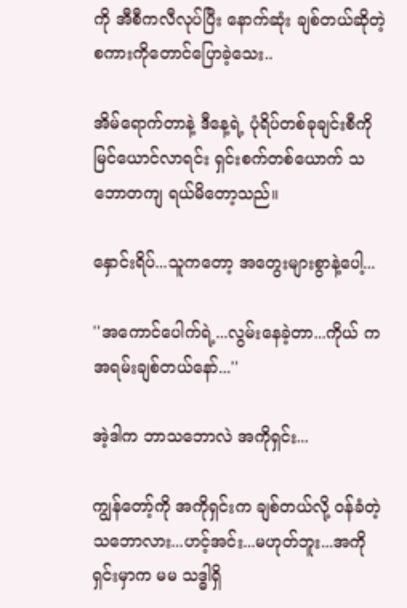ကို အီစီကလီလုပ်ပြီး နောက်ဆုံး ချစ်တယ်ဆိုတဲ့ စကားကိုတောင်ပြောခဲ့သေး..

အိမ်ရောက်တာနဲ့ ဒီနေ့ရဲ့ ပုံရိပ်တစ်ခုချင်းစီကို မြင်ယောင်လာရင်း ရှင်းစက်တစ်ယောက် သဘောတကျ ရယ်မိတော့သည်။

နှောင်းရိပ်...သူကတော့ အတွေးများစွာနဲ့ပေါ့...

''အကောင်ပေါက်ရဲ့...လွမ်းနေခဲ့တာ...ကိုယ် က အရမ်းချစ်တယ်နော်...''

အဲ့ဒါက ဘာသဘောလဲ အကိုရှင်း...

ကျွန်တော့်ကို အကိုရှင်းက ချစ်တယ်လို့ ဝန်ခံတဲ့ သဘောလား...ဟင့်အင်း...မဟုတ်ဘူး...အကိုရှင်းမှာက မမ သဒ္ဓါရှိ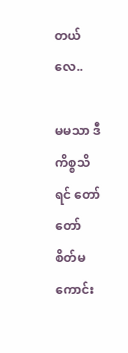တယ်လေ..

မမသာ ဒီကိစ္စသိရင် တော်တော် စိတ်မကောင်း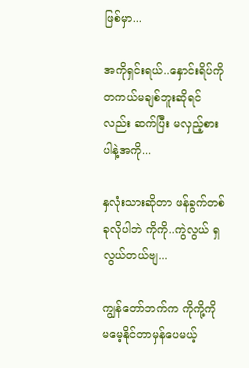ဖြစ်မှာ...

အကိုရှင်းရယ်..နှောင်းရိပ်ကို တကယ်မချစ်ဘူးဆိုရင်လည်း ဆက်ပြီး မလှည့်စားပါနဲ့အကို...

နှလုံးသားဆိုတာ ဖန်ခွက်တစ်ခုလိုပါဘဲ ကိုကို..ကွဲလွယ် ရှလွယ်တယ်ဗျ...

ကျွန်တော်ဘက်က ကိုကို့ကို မမေ့နိုင်တာမှန်ပေမယ့်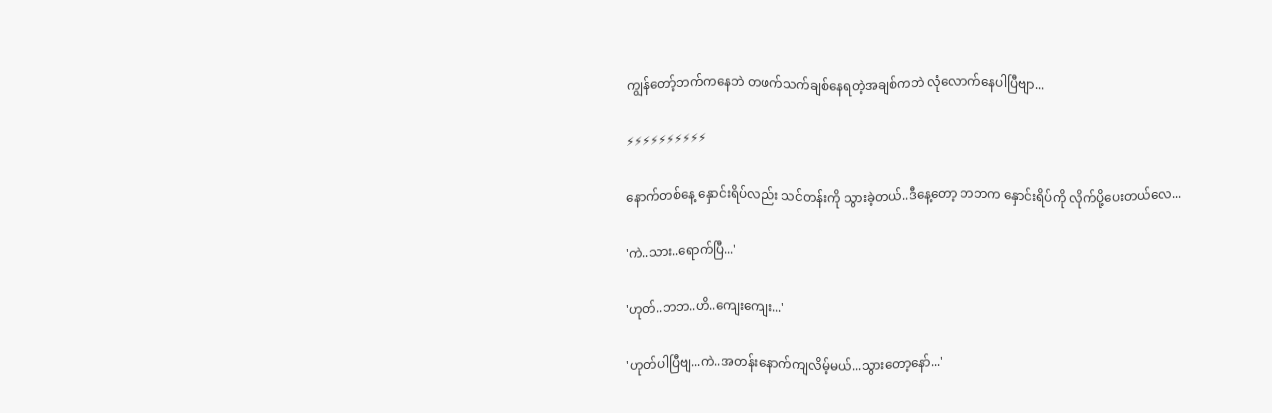ကျွန်တော့်ဘက်ကနေဘဲ တဖက်သက်ချစ်နေရတဲ့အချစ်ကဘဲ လုံလောက်နေပါပြီဗျာ...

⚡⚡⚡⚡⚡⚡⚡⚡⚡⚡

နောက်တစ်နေ့ နှောင်းရိပ်လည်း သင်တန်းကို သွားခဲ့တယ်..ဒီနေ့တော့ ဘဘက နှောင်းရိပ်ကို လိုက်ပို့ပေးတယ်လေ...

'ကဲ..သား..ရောက်ပြီ...'

'ဟုတ်..ဘဘ..ဟိ..ကျေးကျေး...'

'ဟုတ်ပါပြီဗျ...ကဲ..အတန်းနောက်ကျလိမ့်မယ်...သွားတော့နော်...'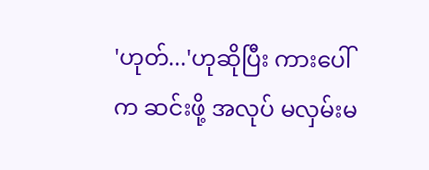'ဟုတ်...'ဟုဆိုပြီး ကားပေါ်က ဆင်းဖို့ အလုပ် မလှမ်းမ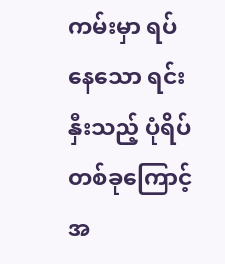ကမ်းမှာ ရပ်နေသော ရင်းနှီးသည့် ပုံရိပ် တစ်ခုကြောင့် အ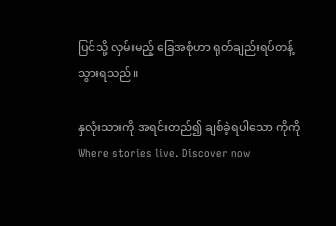ပြင်သို့ လှမ်းမည့် ခြေအစုံဟာ ရုတ်ချည်းရပ်တန့်သွားရသည်။

နှလုံးသားကို အရင်းတည်၍ ချစ်ခဲ့ရပါသော ကိုကိုWhere stories live. Discover now